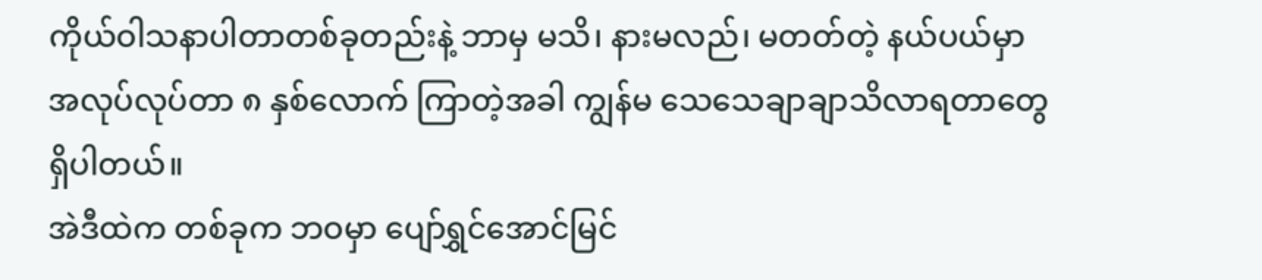ကိုယ်ဝါသနာပါတာတစ်ခုတည်းနဲ့ ဘာမှ မသိ၊ နားမလည်၊ မတတ်တဲ့ နယ်ပယ်မှာ အလုပ်လုပ်တာ ၈ နှစ်လောက် ကြာတဲ့အခါ ကျွန်မ သေသေချာချာသိလာရတာတွေရှိပါတယ်။
အဲဒီထဲက တစ်ခုက ဘဝမှာ ပျော်ရွှင်အောင်မြင်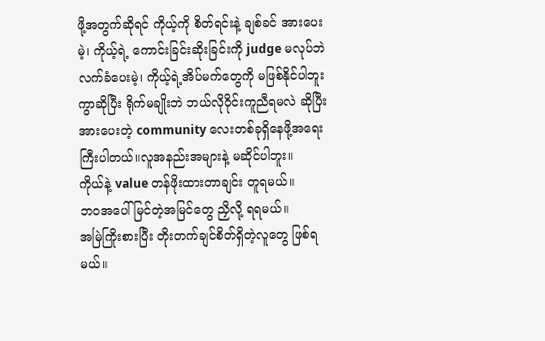ဖို့အတွက်ဆိုရင် ကိုယ့်ကို စိတ်ရင်းနဲ့ ချစ်ခင် အားပေးမဲ့၊ ကိုယ့်ရဲ့ ကောင်းခြင်းဆိုးခြင်းကို judge မလုပ်ဘဲ လက်ခံပေးမဲ့၊ ကိုယ့်ရဲ့အိပ်မက်တွေကို မဖြစ်နိုင်ပါဘူးကွာဆိုပြီး ရိုက်မချိုးဘဲ ဘယ်လိုဝိုင်းကူညီရမလဲ ဆိုပြီး အားပေးတဲ့ community လေးတစ်ခုရှိနေဖို့အရေးကြီးပါတယ်။လူအနည်းအများနဲ့ မဆိုင်ပါဘူး။
ကိုယ်နဲ့ value တန်ဖိုးထားတာချင်း တူရမယ်။
ဘဝအပေါ်မြင်တဲ့အမြင်တွေ ညှိလို့ ရရမယ်။
အမြဲကြိုးစားပြီး တိုးတက်ချင်စိတ်ရှိတဲ့လူတွေ ဖြစ်ရမယ်။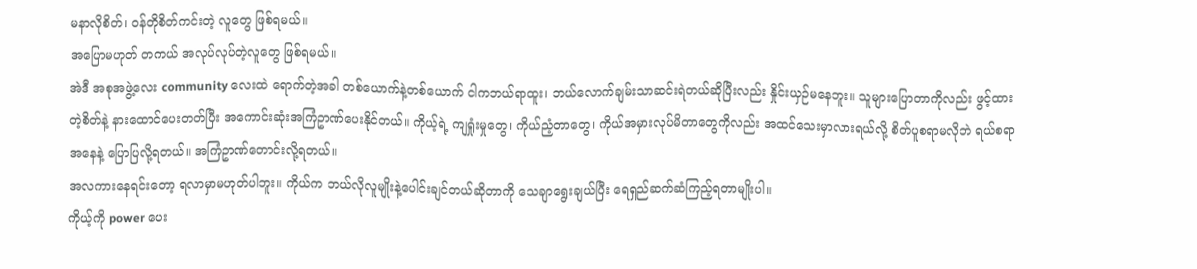မနာလိုစိတ်၊ ဝန်တိုစိတ်ကင်းတဲ့ လူတွေ ဖြစ်ရမယ်။
အပြောမဟုတ် တကယ် အလုပ်လုပ်တဲ့လူတွေ ဖြစ်ရမယ်။
အဲဒီ အစုအဖွဲ့လေး community လေးထဲ ရောက်တဲ့အခါ တစ်ယောက်နဲ့တစ်ယောက် ငါကဘယ်ရာထူး၊ ဘယ်လောက်ချမ်းသာဆင်းရဲတယ်ဆိုပြီးလည်း နှိုင်းယှဉ်မနေဘူး။ သူများပြောတာကိုလည်း ဖွင့်ထားတဲ့စိတ်နဲ့ နားထောင်ပေးတတ်ပြီး အကောင်းဆုံးအကြံဥာဏ်ပေးနိုင်တယ်။ ကိုယ့်ရဲ့ ကျရှုံးမှုတွေ၊ ကိုယ်ညံ့တာတွေ၊ ကိုယ်အမှားလုပ်မိတာတွေကိုလည်း အထင်သေးမှာလားရယ်လို့ စိတ်ပူစရာမလိုဘဲ ရယ်စရာအနေနဲ့ ပြောပြလို့ရတယ်။ အကြံဥာဏ်တောင်းလို့ရတယ်။
အလကားနေရင်းတော့ ရလာမှာမဟုတ်ပါဘူး။ ကိုယ်က ဘယ်လိုလူမျိုးနဲ့ပေါင်းချင်တယ်ဆိုတာကို သေချာရွေးချယ်ပြီး ရေရှည်ဆက်ဆံကြည့်ရတာမျိုးပါ။
ကိုယ့်ကို power ပေး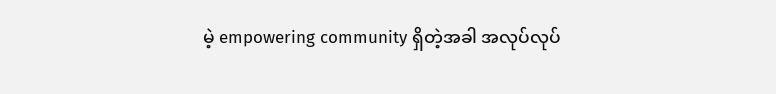မဲ့ empowering community ရှိတဲ့အခါ အလုပ်လုပ်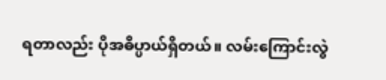ရတာလည်း ပိုအဓိပ္ပာယ်ရှိတယ်။ လမ်းကြောင်းလွဲ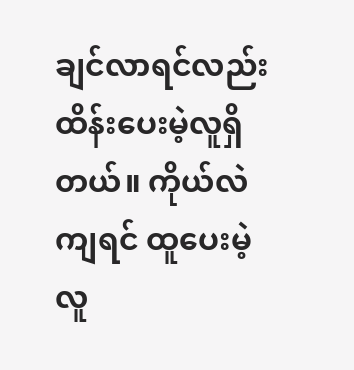ချင်လာရင်လည်း ထိန်းပေးမဲ့လူရှိတယ်။ ကိုယ်လဲကျရင် ထူပေးမဲ့လူ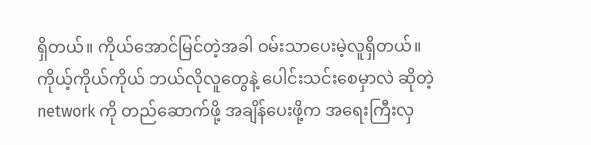ရှိတယ်။ ကိုယ်အောင်မြင်တဲ့အခါ ဝမ်းသာပေးမဲ့လူရှိတယ်။
ကိုယ့်ကိုယ်ကိုယ် ဘယ်လိုလူတွေနဲ့ ပေါင်းသင်းစေမှာလဲ ဆိုတဲ့ network ကို တည်ဆောက်ဖို့ အချိန်ပေးဖို့က အရေးကြီးလှ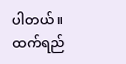ပါတယ်။
ထက်ရည်